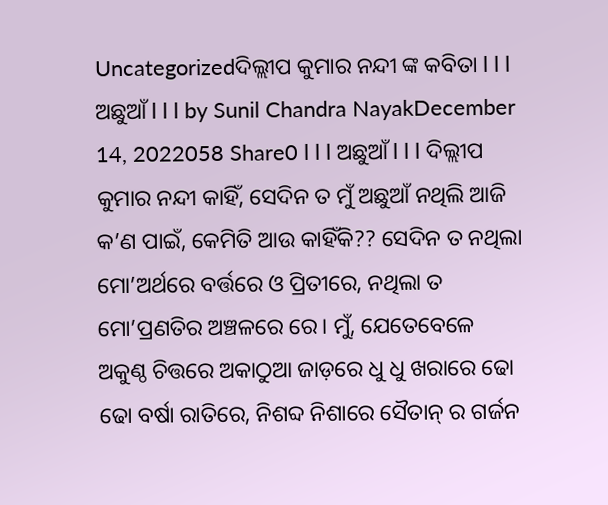Uncategorizedଦିଲ୍ଲୀପ କୁମାର ନନ୍ଦୀ ଙ୍କ କବିତା l l l ଅଛୁଆଁ l l l by Sunil Chandra NayakDecember 14, 2022058 Share0 l l l ଅଛୁଆଁ l l l ଦିଲ୍ଲୀପ କୁମାର ନନ୍ଦୀ କାହିଁ, ସେଦିନ ତ ମୁଁ ଅଛୁଆଁ ନଥିଲି ଆଜି କ’ଣ ପାଇଁ, କେମିତି ଆଉ କାହିଁକି?? ସେଦିନ ତ ନଥିଲା ମୋ’ଅର୍ଥରେ ବର୍ତ୍ତରେ ଓ ପ୍ରିତୀରେ, ନଥିଲା ତ ମୋ’ପ୍ରଣତିର ଅଞ୍ଚଳରେ ରେ। ମୁଁ, ଯେତେବେଳେ ଅକୁଣ୍ଠ ଚିତ୍ତରେ ଅକାଠୁଆ ଜାଡ଼ରେ ଧୁ ଧୁ ଖରାରେ ଢୋ ଢୋ ବର୍ଷା ରାତିରେ, ନିଶବ୍ଦ ନିଶାରେ ସୈତାନ୍ ର ଗର୍ଜନ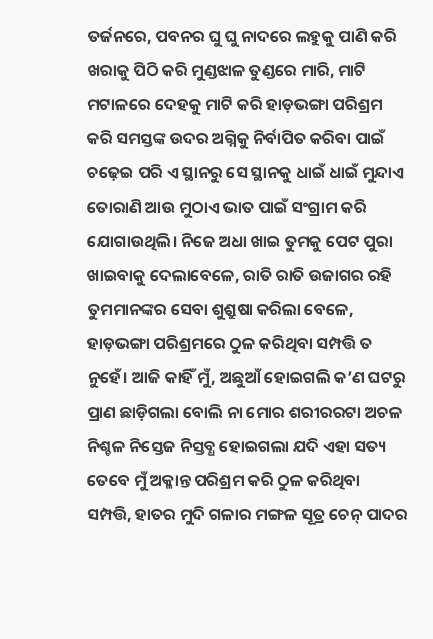ତର୍ଜନରେ, ପବନର ଘୁ ଘୁ ନାଦରେ ଲହୁକୁ ପାଣି କରି ଖରାକୁ ପିଠି କରି ମୁଣ୍ଡଝାଳ ତୁଣ୍ଡରେ ମାରି, ମାଟି ମଟାଳରେ ଦେହକୁ ମାଟି କରି ହାଡ଼ଭଙ୍ଗା ପରିଶ୍ରମ କରି ସମସ୍ତଙ୍କ ଉଦର ଅଗ୍ନିକୁ ନିର୍ବାପିତ କରିବା ପାଇଁ ଚଢ଼େଇ ପରି ଏ ସ୍ଥାନରୁ ସେ ସ୍ଥାନକୁ ଧାଇଁ ଧାଇଁ ମୁନ୍ଦାଏ ତୋରାଣି ଆଉ ମୁଠାଏ ଭାତ ପାଇଁ ସଂଗ୍ରାମ କରି ଯୋଗାଉଥିଲି। ନିଜେ ଅଧା ଖାଇ ତୁମକୁ ପେଟ ପୁରା ଖାଇବାକୁ ଦେଲାବେଳେ, ରାତି ରାତି ଉଜାଗର ରହି ତୁମମାନଙ୍କର ସେବା ଶୁଶ୍ରୁଷା କରିଲା ବେଳେ, ହାଡ଼ଭଙ୍ଗା ପରିଶ୍ରମରେ ଠୁଳ କରିଥିବା ସମ୍ପତ୍ତି ତ ନୁହେଁ। ଆଜି କାହିଁ ମୁଁ, ଅଛୁଆଁ ହୋଇଗଲି କ’ଣ ଘଟରୁ ପ୍ରାଣ ଛାଡ଼ିଗଲା ବୋଲି ନା ମୋର ଶରୀରରଟା ଅଚଳ ନିଶ୍ଚଳ ନିସ୍ତେଜ ନିସ୍ତବ୍ଧ ହୋଇଗଲା ଯଦି ଏହା ସତ୍ୟ ତେବେ ମୁଁ ଅକ୍ଳାନ୍ତ ପରିଶ୍ରମ କରି ଠୁଳ କରିଥିବା ସମ୍ପତ୍ତି, ହାତର ମୁଦି ଗଳାର ମଙ୍ଗଳ ସୂତ୍ର ଚେନ୍ ପାଦର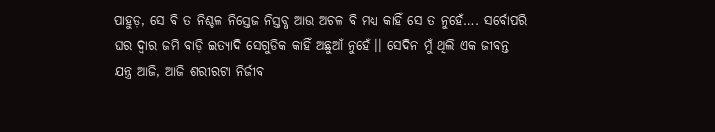ପାହୁଡ଼, ସେ ବି ତ ନିଶ୍ଚଳ ନିସ୍ତେଜ ନିସ୍ତବ୍ଧ ଆଉ ଅଚଳ ବି ମଧ୍ୟ କାହିଁ ସେ ତ ନୁହେଁ…. ସର୍ବୋପରି ଘର ଦ୍ଵାର ଜମି ବାଡ଼ି ଇତ୍ୟାଦି ସେଗୁଡିକ କାହିଁ ଅଛୁଆଁ ନୁହେଁ।। ସେଦିନ ମୁଁ ଥିଲି ଏକ ଜୀବନ୍ତ ଯନ୍ତ୍ର ଆଜି, ଆଜି ଶରୀରଟା ନିର୍ଜୀବ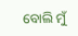ବୋଲି ମୁଁ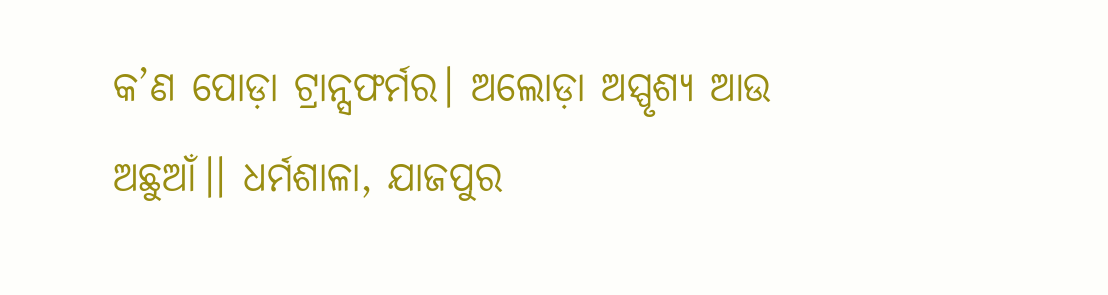କ’ଣ ପୋଡ଼ା ଟ୍ରାନ୍ସଫର୍ମର। ଅଲୋଡ଼ା ଅସ୍ପୃଶ୍ୟ ଆଉ ଅଛୁଆଁ।। ଧର୍ମଶାଳା, ଯାଜପୁର